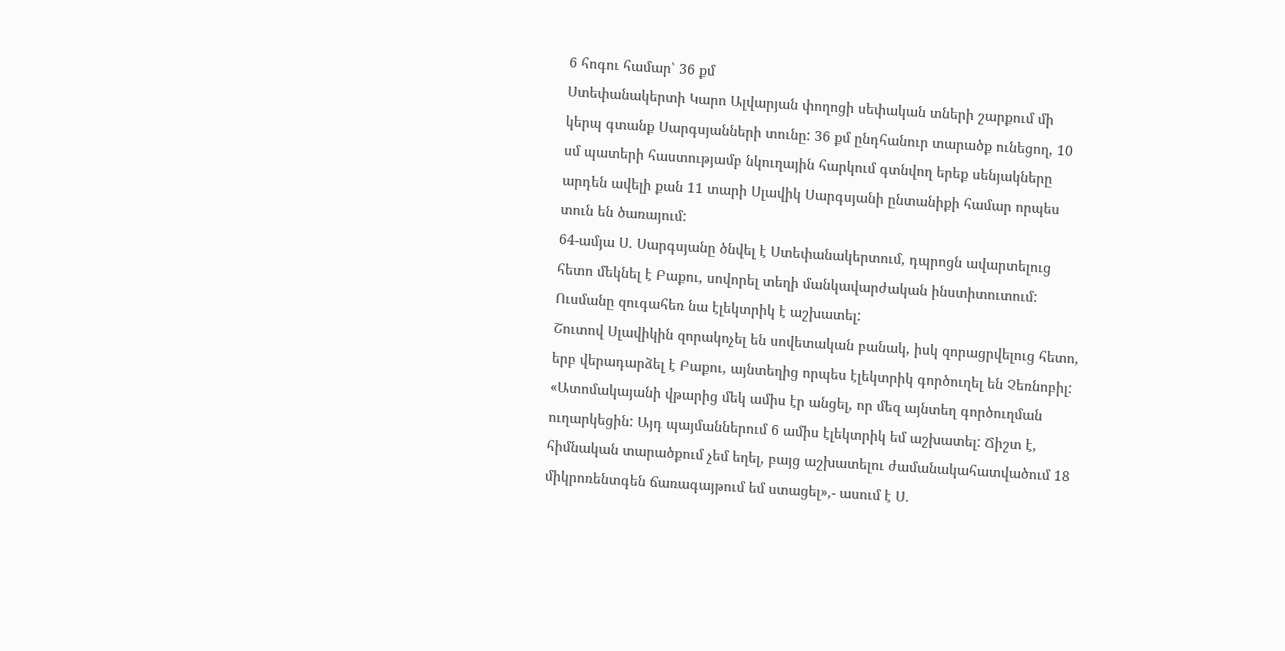6 հոգու համար՝ 36 քմ
Ստեփանակերտի Կարո Ալվարյան փողոցի սեփական տների շարքում մի կերպ գտանք Սարգսյանների տունը: 36 քմ ընդհանուր տարածք ունեցող, 10 սմ պատերի հաստությամբ նկուղային հարկում գտնվող երեք սենյակները արդեն ավելի քան 11 տարի Սլավիկ Սարգսյանի ընտանիքի համար որպես տուն են ծառայում:
64-ամյա Ս. Սարգսյանը ծնվել է Ստեփանակերտում, դպրոցն ավարտելուց հետո մեկնել է Բաքու, սովորել տեղի մանկավարժական ինստիտուտում: Ուսմանը զուգահեռ նա էլեկտրիկ է աշխատել:
Շուտով Սլավիկին զորակոչել են սովետական բանակ, իսկ զորացրվելուց հետո, երբ վերադարձել է Բաքու, այնտեղից որպես էլեկտրիկ գործուղել են Չեռնոբիլ:
«Ատոմակայանի վթարից մեկ ամիս էր անցել, որ մեզ այնտեղ գործուղման ուղարկեցին: Այդ պայմաններում 6 ամիս էլեկտրիկ եմ աշխատել: Ճիշտ է, հիմնական տարածքում չեմ եղել, բայց աշխատելու ժամանակահատվածում 18 միկրոռենտգեն ճառագայթում եմ ստացել»,- ասում է Ս.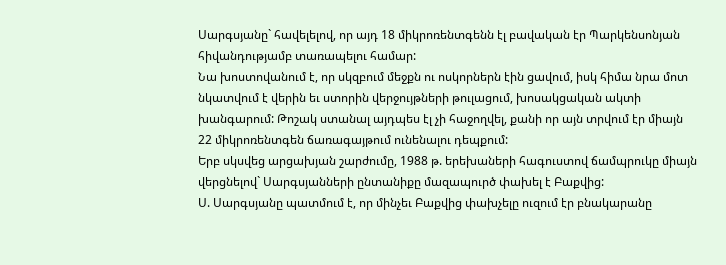Սարգսյանը` հավելելով, որ այդ 18 միկրոռենտգենն էլ բավական էր Պարկենսոնյան հիվանդությամբ տառապելու համար:
Նա խոստովանում է, որ սկզբում մեջքն ու ոսկորներն էին ցավում, իսկ հիմա նրա մոտ նկատվում է վերին եւ ստորին վերջույթների թուլացում, խոսակցական ակտի խանգարում: Թոշակ ստանալ այդպես էլ չի հաջողվել, քանի որ այն տրվում էր միայն 22 միկրոռենտգեն ճառագայթում ունենալու դեպքում:
Երբ սկսվեց արցախյան շարժումը, 1988 թ. երեխաների հագուստով ճամպրուկը միայն վերցնելով` Սարգսյանների ընտանիքը մազապուրծ փախել է Բաքվից:
Ս. Սարգսյանը պատմում է, որ մինչեւ Բաքվից փախչելը ուզում էր բնակարանը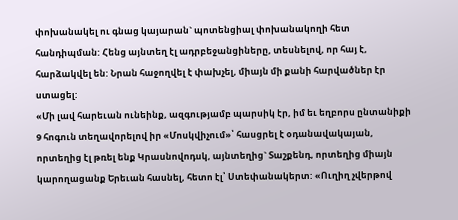փոխանակել ու գնաց կայարան` պոտենցիալ փոխանակողի հետ հանդիպման: Հենց այնտեղ էլ ադրբեջանցիները, տեսնելով, որ հայ է, հարձակվել են: Նրան հաջողվել է փախչել, միայն մի քանի հարվածներ էր ստացել:
«Մի լավ հարեւան ունեինք, ազգությամբ պարսիկ էր, իմ եւ եղբորս ընտանիքի 9 հոգուն տեղավորելով իր «Մոսկվիչում»՝ հասցրել է օդանավակայան, որտեղից էլ թռել ենք Կրասնովոդսկ, այնտեղից` Տաշքենդ, որտեղից միայն կարողացանք Երեւան հասնել, հետո էլ՝ Ստեփանակերտ: «Ուղիղ չվերթով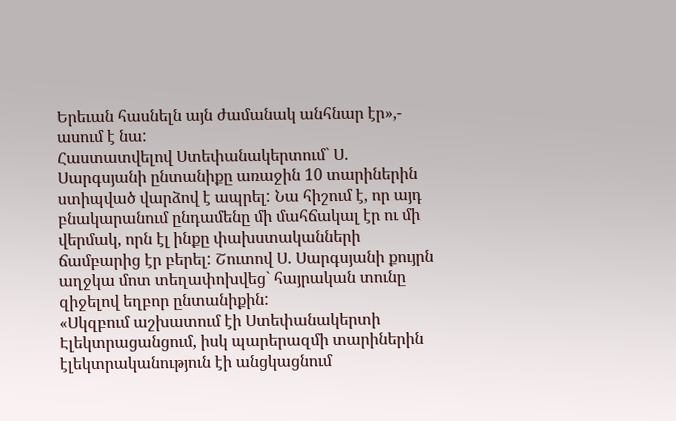Երեւան հասնելն այն ժամանակ անհնար էր»,- ասում է նա:
Հաստատվելով Ստեփանակերտում` Ս. Սարգսյանի ընտանիքը առաջին 10 տարիներին ստիպված վարձով է ապրել: Նա հիշում է, որ այդ բնակարանում ընդամենը մի մահճակալ էր ու մի վերմակ, որն էլ ինքը փախստականների ճամբարից էր բերել: Շուտով Ս. Սարգսյանի քույրն աղջկա մոտ տեղափոխվեց` հայրական տունը զիջելով եղբոր ընտանիքին:
«Սկզբում աշխատում էի Ստեփանակերտի Էլեկտրացանցում, իսկ պարերազմի տարիներին էլեկտրականություն էի անցկացնում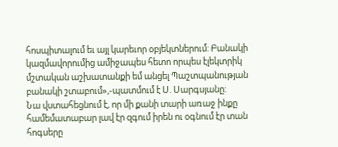հոսպիտալում եւ այլ կարեւոր օբյեկտներում: Բանակի կազմավորումից ամիջապես հետո որպես էլեկտրիկ մշտական աշխատանքի եմ անցել Պաշտպանության բանակի շտաբում»,-պատմում է Ս. Սարգսյանը:
Նա վստահեցնում է, որ մի քանի տարի առաջ ինքը համեմատաբար լավ էր զգում իրեն ու օգնում էր տան հոգսերը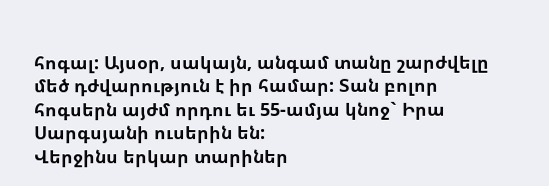հոգալ: Այսօր, սակայն, անգամ տանը շարժվելը մեծ դժվարություն է իր համար: Տան բոլոր հոգսերն այժմ որդու եւ 55-ամյա կնոջ` Իրա Սարգսյանի ուսերին են:
Վերջինս երկար տարիներ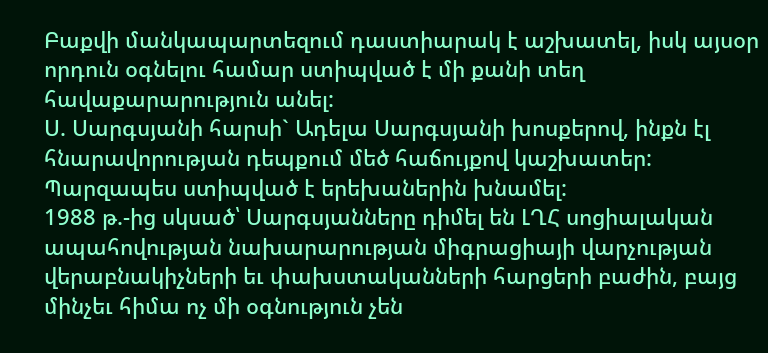Բաքվի մանկապարտեզում դաստիարակ է աշխատել, իսկ այսօր որդուն օգնելու համար ստիպված է մի քանի տեղ հավաքարարություն անել:
Ս. Սարգսյանի հարսի` Ադելա Սարգսյանի խոսքերով, ինքն էլ հնարավորության դեպքում մեծ հաճույքով կաշխատեր: Պարզապես ստիպված է երեխաներին խնամել:
1988 թ.-ից սկսած՝ Սարգսյանները դիմել են ԼՂՀ սոցիալական ապահովության նախարարության միգրացիայի վարչության վերաբնակիչների եւ փախստականների հարցերի բաժին, բայց մինչեւ հիմա ոչ մի օգնություն չեն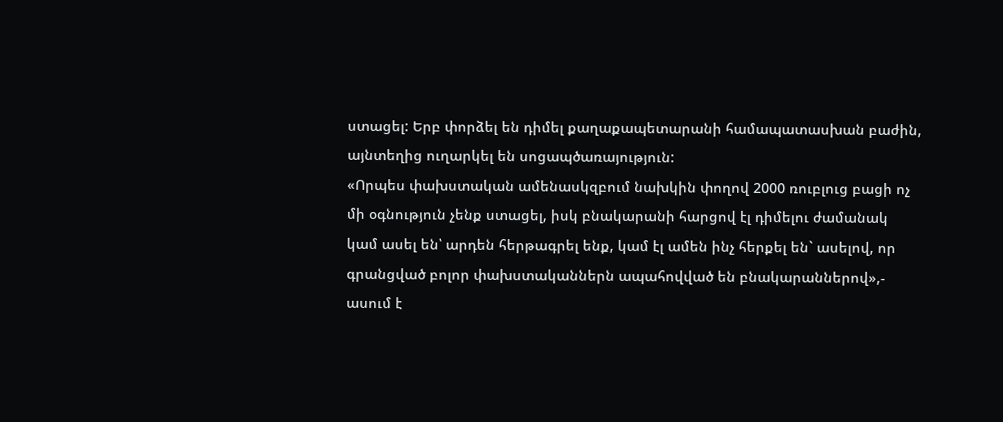ստացել: Երբ փորձել են դիմել քաղաքապետարանի համապատասխան բաժին, այնտեղից ուղարկել են սոցապծառայություն:
«Որպես փախստական ամենասկզբում նախկին փողով 2000 ռուբլուց բացի ոչ մի օգնություն չենք ստացել, իսկ բնակարանի հարցով էլ դիմելու ժամանակ կամ ասել են՝ արդեն հերթագրել ենք, կամ էլ ամեն ինչ հերքել են` ասելով, որ գրանցված բոլոր փախստականներն ապահովված են բնակարաններով»,- ասում է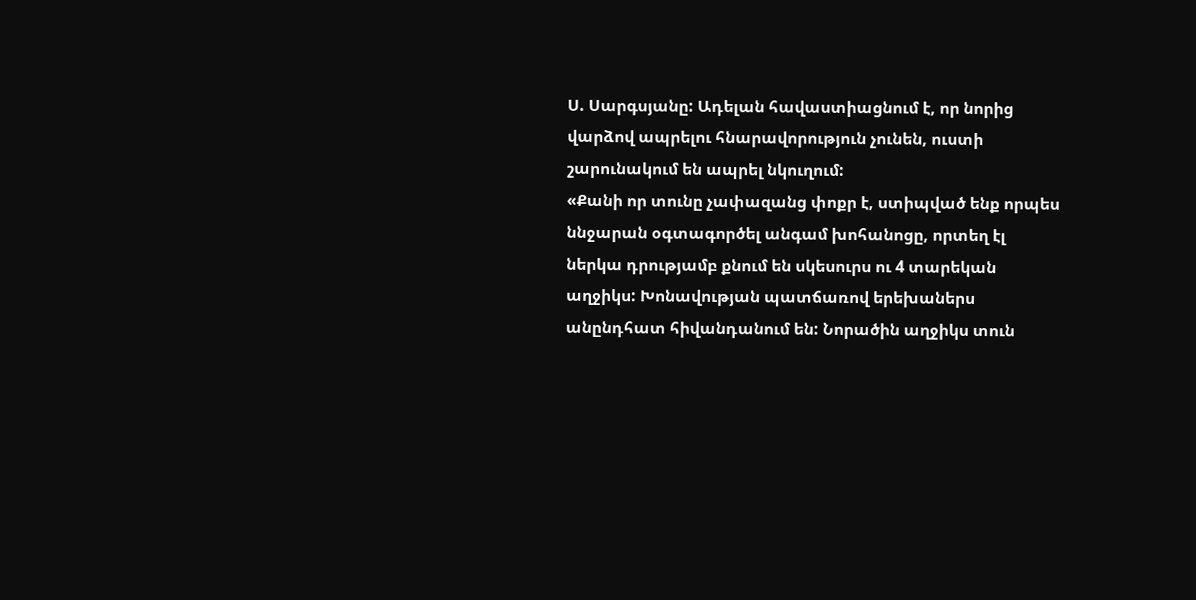Ս. Սարգսյանը: Ադելան հավաստիացնում է, որ նորից վարձով ապրելու հնարավորություն չունեն, ուստի շարունակում են ապրել նկուղում:
«Քանի որ տունը չափազանց փոքր է, ստիպված ենք որպես ննջարան օգտագործել անգամ խոհանոցը, որտեղ էլ ներկա դրությամբ քնում են սկեսուրս ու 4 տարեկան աղջիկս: Խոնավության պատճառով երեխաներս անընդհատ հիվանդանում են: Նորածին աղջիկս տուն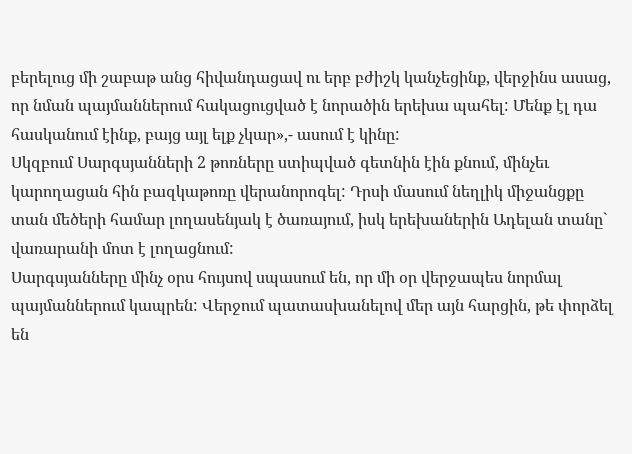բերելուց մի շաբաթ անց հիվանդացավ ու երբ բժիշկ կանչեցինք, վերջինս ասաց, որ նման պայմաններում հակացուցված է նորածին երեխա պահել: Մենք էլ դա հասկանում էինք, բայց այլ ելք չկար»,- ասում է կինը:
Սկզբում Սարգսյանների 2 թոռները ստիպված գետնին էին քնում, մինչեւ կարողացան հին բազկաթոռը վերանորոգել: Դրսի մասում նեղլիկ միջանցքը տան մեծերի համար լողասենյակ է ծառայում, իսկ երեխաներին Ադելան տանը` վառարանի մոտ է լողացնում:
Սարգսյանները մինչ օրս հույսով սպասում են, որ մի օր վերջապես նորմալ պայմաններում կապրեն: Վերջում պատասխանելով մեր այն հարցին, թե փորձել են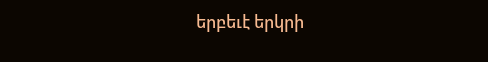երբեւէ երկրի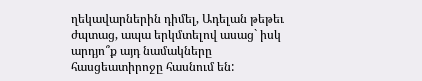ղեկավարներին դիմել, Ադելան թեթեւ ժպտաց, ապա երկմտելով ասաց` իսկ արդյո՞ք այդ նամակները հասցեատիրոջը հասնում են: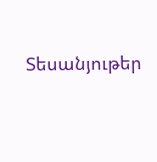Տեսանյութեր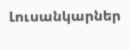Լուսանկարներ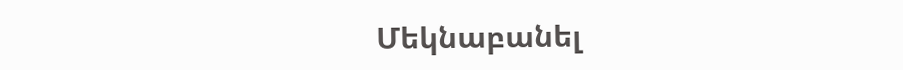Մեկնաբանել